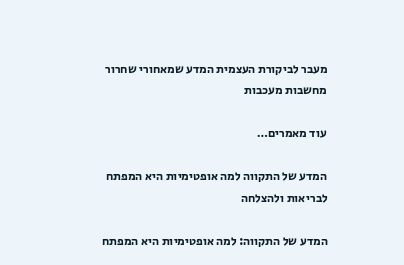מעבר לביקורת העצמית המדע שמאחורי שחרור מחשבות מעכבות

עוד מאמרים…

המדע של התקווה למה אופטימיות היא המפתח לבריאות ולהצלחה

המדע של התקווה: למה אופטימיות היא המפתח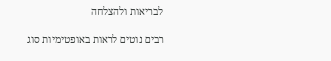לבריאות ולהצלחה

רבים נוטים לראות באופטימיות סוג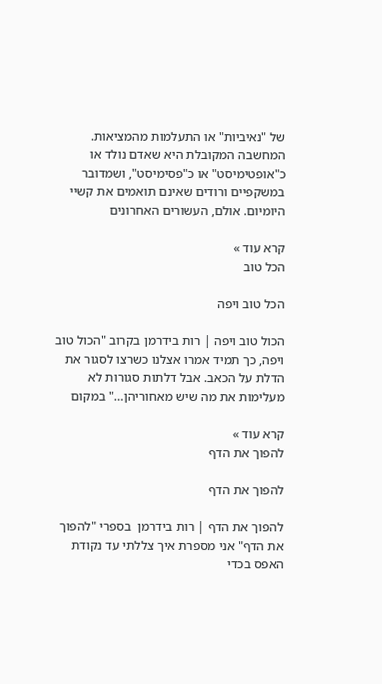של "נאיביות" או התעלמות מהמציאות. המחשבה המקובלת היא שאדם נולד או כ"אופטימיסט" או כ"פסימיסט", ושמדובר במשקפיים ורודים שאינם תואמים את קשיי היומיום. אולם, העשורים האחרונים

קרא עוד »
הכל טוב

הכל טוב ויפה

הכול טוב ויפה | רות בידרמן בקרוב "הכול טוב ויפה, כך תמיד אמרו אצלנו כשרצו לסגור את הדלת על הכאב. אבל דלתות סגורות לא מעלימות את מה שיש מאחוריהן…" במקום

קרא עוד »
להפוך את הדף

להפוך את הדף

להפוך את הדף | רות בידרמן  בספרי "להפוך את הדף" אני מספרת איך צללתי עד נקודת האפס בכדי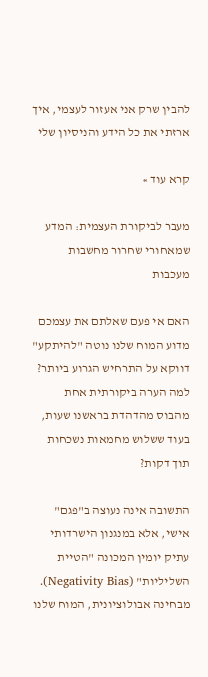להבין שרק אני אעזור לעצמי, איך ארזתי את כל הידע והניסיון שלי

קרא עוד »

מעבר לביקורת העצמית: המדע שמאחורי שחרור מחשבות מעכבות

האם אי פעם שאלתם את עצמכם מדוע המוח שלנו נוטה "להיתקע" דווקא על התרחיש הגרוע ביותר? למה הערה ביקורתית אחת מהבוס מהדהדת בראשנו שעות, בעוד ששלוש מחמאות נשכחות תוך דקות?

התשובה אינה נעוצה ב"פגם" אישי, אלא במנגנון הישרדותי עתיק יומין המכונה "הטיית השליליות" (Negativity Bias). מבחינה אבולוציונית, המוח שלנו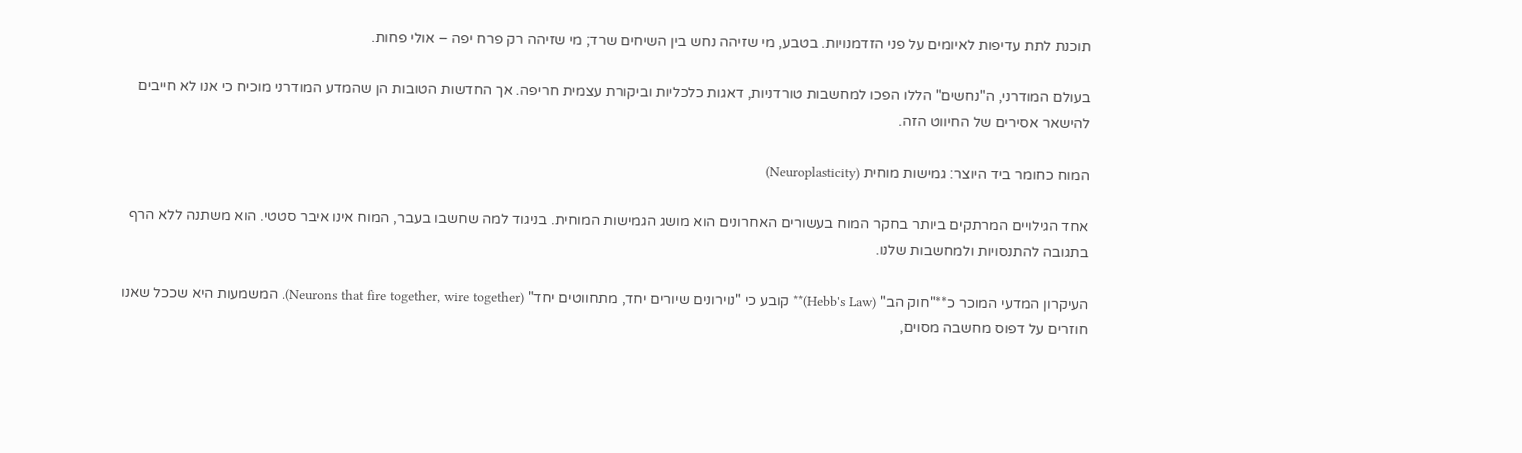תוכנת לתת עדיפות לאיומים על פני הזדמנויות. בטבע, מי שזיהה נחש בין השיחים שרד; מי שזיהה רק פרח יפה – אולי פחות.

בעולם המודרני, ה"נחשים" הללו הפכו למחשבות טורדניות, דאגות כלכליות וביקורת עצמית חריפה. אך החדשות הטובות הן שהמדע המודרני מוכיח כי אנו לא חייבים להישאר אסירים של החיווט הזה.

המוח כחומר ביד היוצר: גמישות מוחית (Neuroplasticity)

אחד הגילויים המרתקים ביותר בחקר המוח בעשורים האחרונים הוא מושג הגמישות המוחית. בניגוד למה שחשבו בעבר, המוח אינו איבר סטטי. הוא משתנה ללא הרף בתגובה להתנסויות ולמחשבות שלנו.

העיקרון המדעי המוכר כ**"חוק הב" (Hebb's Law)** קובע כי "נוירונים שיורים יחד, מתחווטים יחד" (Neurons that fire together, wire together). המשמעות היא שככל שאנו חוזרים על דפוס מחשבה מסוים,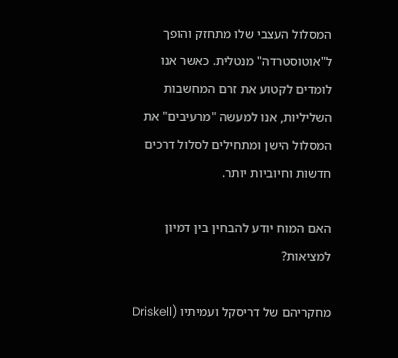המסלול העצבי שלו מתחזק והופך ל"אוטוסטרדה" מנטלית. כאשר אנו לומדים לקטוע את זרם המחשבות השליליות, אנו למעשה "מרעיבים" את המסלול הישן ומתחילים לסלול דרכים חדשות וחיוביות יותר.

האם המוח יודע להבחין בין דמיון למציאות?

מחקריהם של דריסקל ועמיתיו (Driskell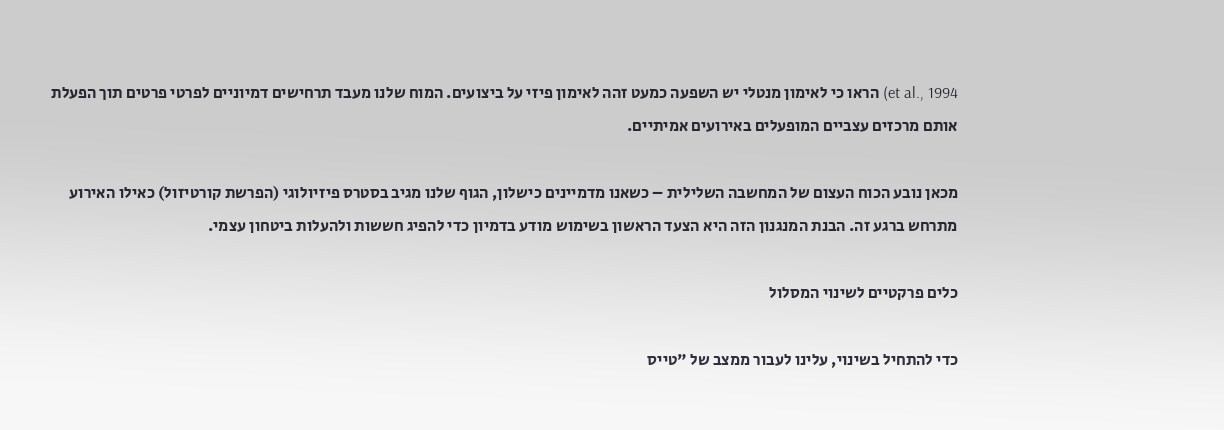et al., 1994) הראו כי לאימון מנטלי יש השפעה כמעט זהה לאימון פיזי על ביצועים. המוח שלנו מעבד תרחישים דמיוניים לפרטי פרטים תוך הפעלת אותם מרכזים עצביים המופעלים באירועים אמיתיים.

מכאן נובע הכוח העצום של המחשבה השלילית – כשאנו מדמיינים כישלון, הגוף שלנו מגיב בסטרס פיזיולוגי (הפרשת קורטיזול) כאילו האירוע מתרחש ברגע זה. הבנת המנגנון הזה היא הצעד הראשון בשימוש מודע בדמיון כדי להפיג חששות ולהעלות ביטחון עצמי.

כלים פרקטיים לשינוי המסלול

כדי להתחיל בשינוי, עלינו לעבור ממצב של "טייס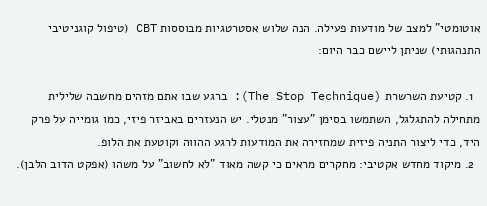אוטומטי" למצב של מודעות פעילה. הנה שלוש אסטרטגיות מבוססות CBT (טיפול קוגניטיבי התנהגותי) שניתן ליישם כבר היום:

  1. קטיעת השרשרת (The Stop Technique): ברגע שבו אתם מזהים מחשבה שלילית מתחילה להתגלגל, השתמשו בסימן "עצור" מנטלי. יש הנעזרים באביזר פיזי, כמו גומייה על פרק היד, כדי ליצור התניה פיזית שמחזירה את המודעות לרגע ההווה וקוטעת את הלופ.
  2. מיקוד מחדש אקטיבי: מחקרים מראים כי קשה מאוד "לא לחשוב" על משהו (אפקט הדוב הלבן).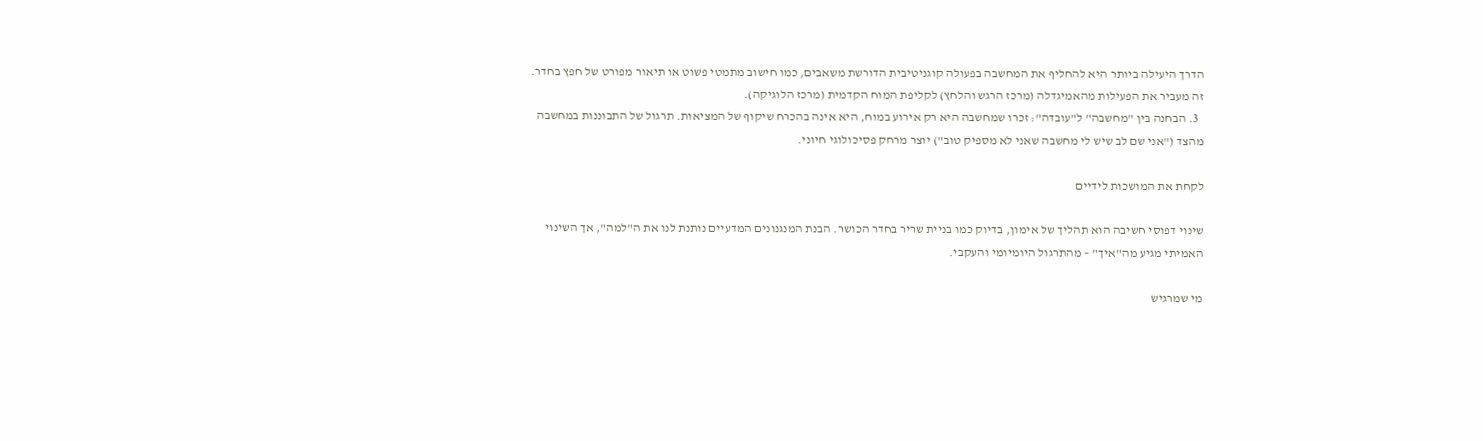הדרך היעילה ביותר היא להחליף את המחשבה בפעולה קוגניטיבית הדורשת משאבים, כמו חישוב מתמטי פשוט או תיאור מפורט של חפץ בחדר. זה מעביר את הפעילות מהאמיגדלה (מרכז הרגש והלחץ) לקליפת המוח הקדמית (מרכז הלוגיקה).
  3. הבחנה בין "מחשבה" ל"עובדה": זכרו שמחשבה היא רק אירוע במוח, היא אינה בהכרח שיקוף של המציאות. תרגול של התבוננות במחשבה מהצד ("אני שם לב שיש לי מחשבה שאני לא מספיק טוב") יוצר מרחק פסיכולוגי חיוני.

לקחת את המושכות לידיים

שינוי דפוסי חשיבה הוא תהליך של אימון, בדיוק כמו בניית שריר בחדר הכושר. הבנת המנגנונים המדעיים נותנת לנו את ה"למה", אך השינוי האמיתי מגיע מה"איך" – מהתרגול היומיומי והעקבי.

מי שמרגיש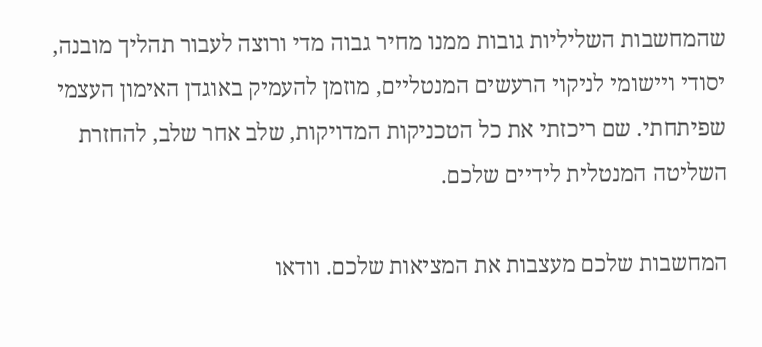שהמחשבות השליליות גובות ממנו מחיר גבוה מדי ורוצה לעבור תהליך מובנה, יסודי ויישומי לניקוי הרעשים המנטליים, מוזמן להעמיק באוגדן האימון העצמי שפיתחתי. שם ריכזתי את כל הטכניקות המדויקות, שלב אחר שלב, להחזרת השליטה המנטלית לידיים שלכם.

המחשבות שלכם מעצבות את המציאות שלכם. וודאו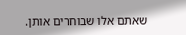שאתם אלו שבוחרים אותן.